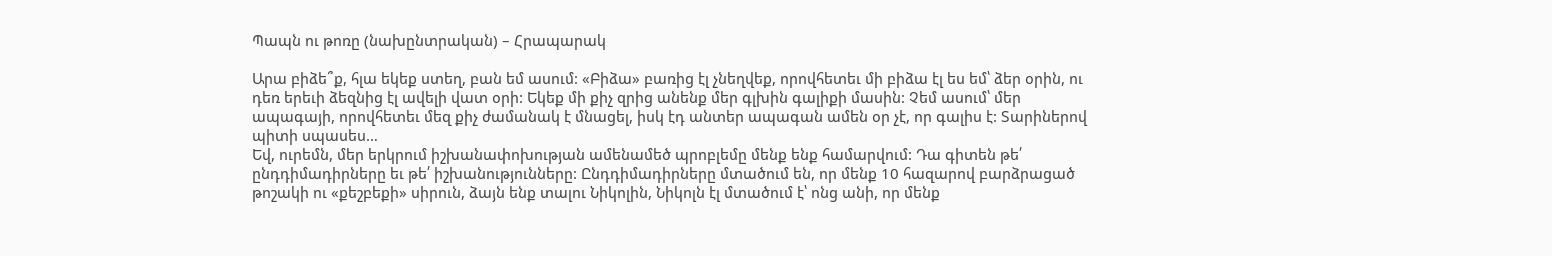Պապն ու թոռը (նախընտրական) – Հրապարակ

Արա բիձե՞ք, հլա եկեք ստեղ, բան եմ ասում: «Բիձա» բառից էլ չնեղվեք, որովհետեւ մի բիձա էլ ես եմ՝ ձեր օրին, ու դեռ երեւի ձեզնից էլ ավելի վատ օրի: Եկեք մի քիչ զրից անենք մեր գլխին գալիքի մասին: Չեմ ասում՝ մեր ապագայի, որովհետեւ մեզ քիչ ժամանակ է մնացել, իսկ էդ անտեր ապագան ամեն օր չէ, որ գալիս է: Տարիներով պիտի սպասես…
Եվ, ուրեմն, մեր երկրում իշխանափոխության ամենամեծ պրոբլեմը մենք ենք համարվում: Դա գիտեն թե՛ ընդդիմադիրները եւ թե՛ իշխանությունները: Ընդդիմադիրները մտածում են, որ մենք 10 հազարով բարձրացած թոշակի ու «քեշբեքի» սիրուն, ձայն ենք տալու Նիկոլին, Նիկոլն էլ մտածում է՝ ոնց անի, որ մենք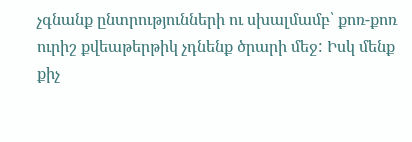չգնանք ընտրությունների ու սխալմամբ՝ քոռ-քոռ ուրիշ քվեաթերթիկ չդնենք ծրարի մեջ: Իսկ մենք քիչ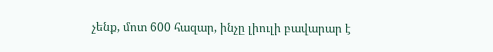չենք, մոտ 600 հազար, ինչը լիուլի բավարար է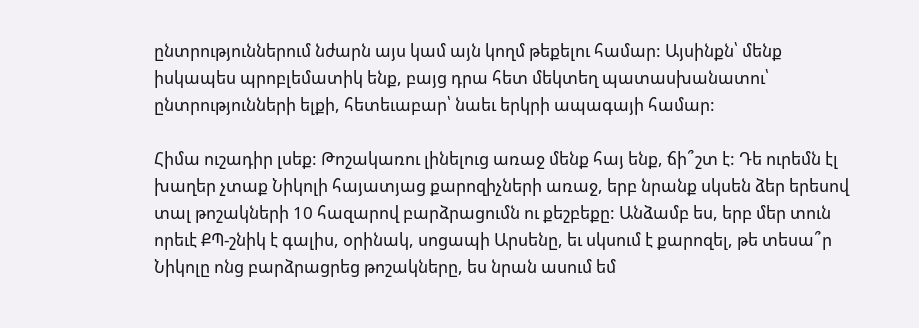ընտրություններում նժարն այս կամ այն կողմ թեքելու համար: Այսինքն՝ մենք իսկապես պրոբլեմատիկ ենք, բայց դրա հետ մեկտեղ պատասխանատու՝ ընտրությունների ելքի, հետեւաբար՝ նաեւ երկրի ապագայի համար:

Հիմա ուշադիր լսեք: Թոշակառու լինելուց առաջ մենք հայ ենք, ճի՞շտ է: Դե ուրեմն էլ խաղեր չտաք Նիկոլի հայատյաց քարոզիչների առաջ, երբ նրանք սկսեն ձեր երեսով տալ թոշակների 10 հազարով բարձրացումն ու քեշբեքը: Անձամբ ես, երբ մեր տուն որեւէ ՔՊ-շնիկ է գալիս, օրինակ, սոցապի Արսենը, եւ սկսում է քարոզել, թե տեսա՞ր Նիկոլը ոնց բարձրացրեց թոշակները, ես նրան ասում եմ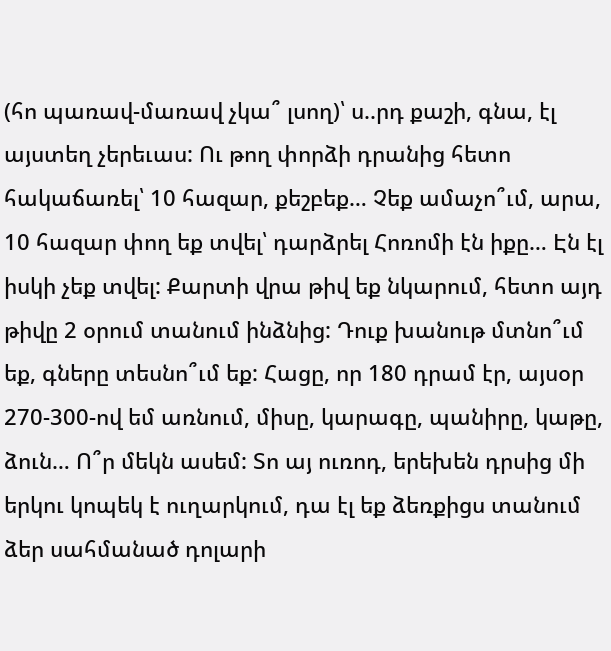(հո պառավ-մառավ չկա՞ լսող)՝ ս..րդ քաշի, գնա, էլ այստեղ չերեւաս: Ու թող փորձի դրանից հետո հակաճառել՝ 10 հազար, քեշբեք… Չեք ամաչո՞ւմ, արա, 10 հազար փող եք տվել՝ դարձրել Հոռոմի էն իքը… Էն էլ իսկի չեք տվել: Քարտի վրա թիվ եք նկարում, հետո այդ թիվը 2 օրում տանում ինձնից: Դուք խանութ մտնո՞ւմ եք, գները տեսնո՞ւմ եք: Հացը, որ 180 դրամ էր, այսօր 270-300-ով եմ առնում, միսը, կարագը, պանիրը, կաթը, ձուն… Ո՞ր մեկն ասեմ: Տո այ ուռոդ, երեխեն դրսից մի երկու կոպեկ է ուղարկում, դա էլ եք ձեռքիցս տանում ձեր սահմանած դոլարի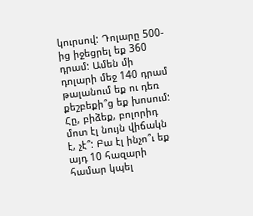կուրսով: Դոլարը 500-ից իջեցրել եք 360 դրամ: Ամեն մի դոլարի մեջ 140 դրամ թալանում եք ու դեռ քեշբեքի՞ց եք խոսում: Հը, բիձեք, բոլորիդ մոտ էլ նույն վիճակն է, չէ՞: Բա էլ ինչո՞ւ եք այդ 10 հազարի համար կպել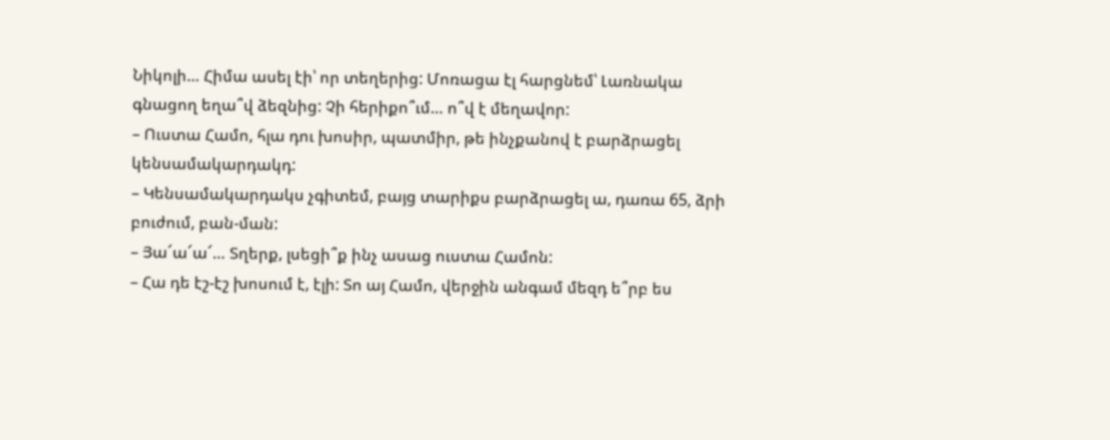Նիկոլի… Հիմա ասել էի՝ որ տեղերից: Մոռացա էլ հարցնեմ՝ Լառնակա գնացող եղա՞վ ձեզնից: Չի հերիքո՞ւմ… ո՞վ է մեղավոր:
– Ուստա Համո, հլա դու խոսիր, պատմիր, թե ինչքանով է բարձրացել կենսամակարդակդ:
– Կենսամակարդակս չգիտեմ, բայց տարիքս բարձրացել ա, դառա 65, ձրի բուժում, բան-ման:
– Յա՜ա՜ա՜… Տղերք, լսեցի՞ք ինչ ասաց ուստա Համոն:
– Հա դե էշ-էշ խոսում է, էլի: Տո այ Համո, վերջին անգամ մեզդ ե՞րբ ես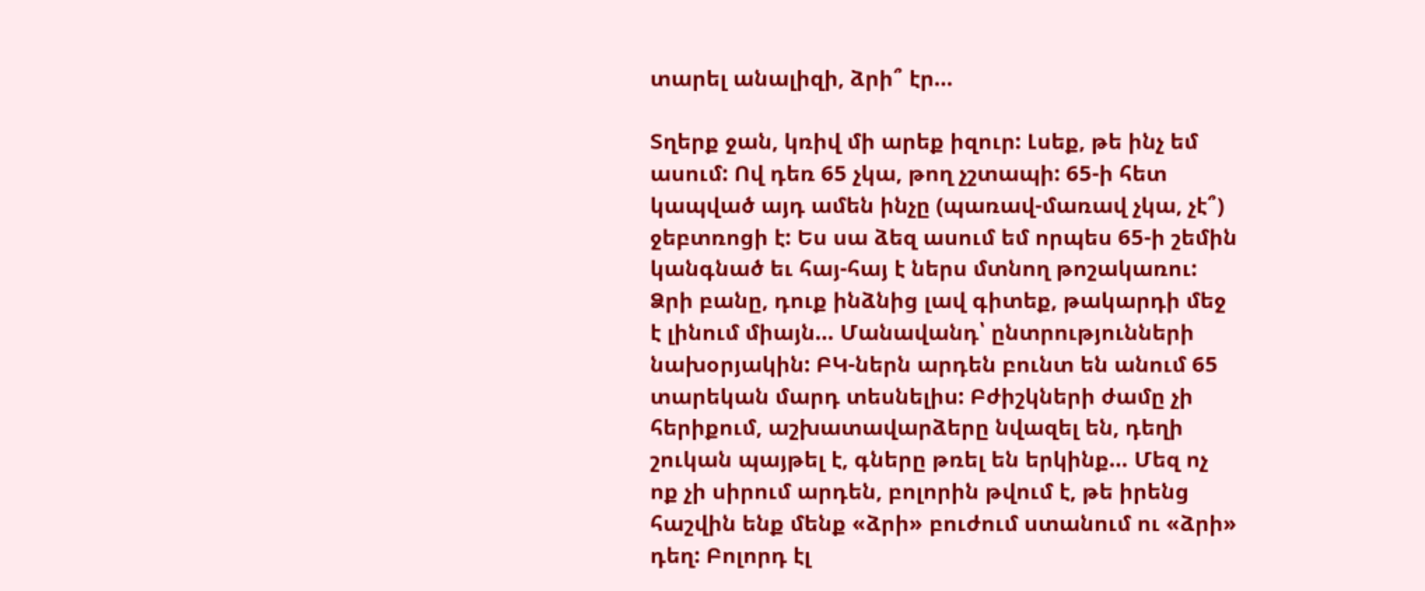տարել անալիզի, ձրի՞ էր…

Տղերք ջան, կռիվ մի արեք իզուր: Լսեք, թե ինչ եմ ասում: Ով դեռ 65 չկա, թող չշտապի: 65-ի հետ կապված այդ ամեն ինչը (պառավ-մառավ չկա, չէ՞) ջեբտռոցի է: Ես սա ձեզ ասում եմ որպես 65-ի շեմին կանգնած եւ հայ-հայ է ներս մտնող թոշակառու: Ձրի բանը, դուք ինձնից լավ գիտեք, թակարդի մեջ է լինում միայն… Մանավանդ՝ ընտրությունների նախօրյակին: ԲԿ-ներն արդեն բունտ են անում 65 տարեկան մարդ տեսնելիս: Բժիշկների ժամը չի հերիքում, աշխատավարձերը նվազել են, դեղի շուկան պայթել է, գները թռել են երկինք… Մեզ ոչ ոք չի սիրում արդեն, բոլորին թվում է, թե իրենց հաշվին ենք մենք «ձրի» բուժում ստանում ու «ձրի» դեղ: Բոլորդ էլ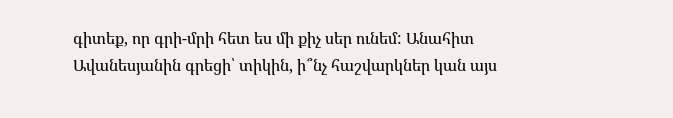գիտեք, որ գրի-մրի հետ ես մի քիչ սեր ունեմ: Անահիտ Ավանեսյանին գրեցի՝ տիկին, ի՞նչ հաշվարկներ կան այս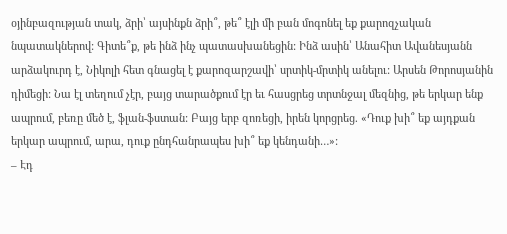օյինբազության տակ, ձրի՝ այսինքն ձրի՞, թե՞ էլի մի բան մոգոնել եք քարոզչական նպատակներով: Գիտե՞ք, թե ինձ ինչ պատասխանեցին: Ինձ ասին՝ Անահիտ Ավանեսյանն արձակուրդ է, Նիկոլի հետ գնացել է քարոզարշավի՝ սրտիկ-մրտիկ անելու: Արսեն Թորոսյանին դիմեցի: Նա էլ տեղում չէր, բայց տարածքում էր եւ հասցրեց տրտնջալ մեզնից, թե երկար ենք ապրում, բեռը մեծ է, ֆլան-ֆստան: Բայց երբ զոռեցի, իրեն կորցրեց. «Դուք խի՞ եք այդքան երկար ապրում, արա, դուք ընդհանրապես խի՞ եք կենդանի…»:
– Էդ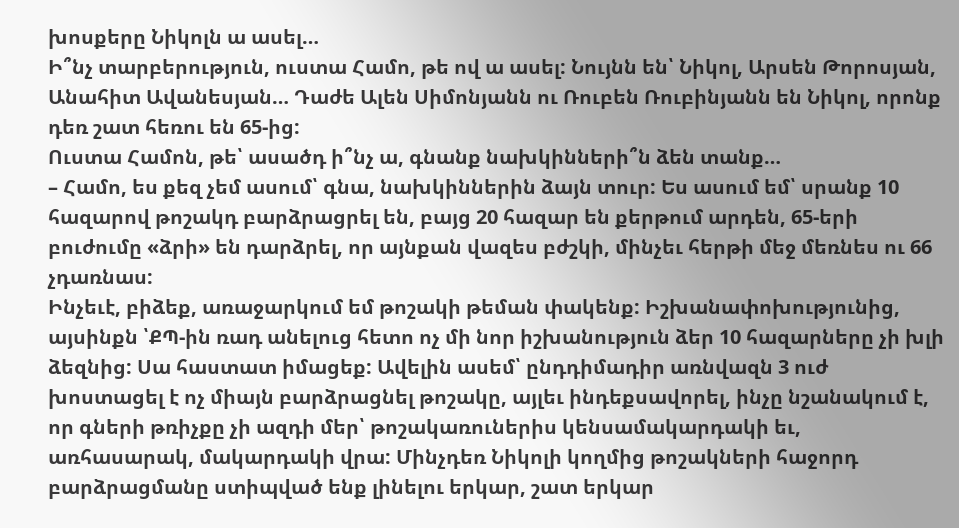խոսքերը Նիկոլն ա ասել…
Ի՞նչ տարբերություն, ուստա Համո, թե ով ա ասել: Նույնն են՝ Նիկոլ, Արսեն Թորոսյան, Անահիտ Ավանեսյան… Դաժե Ալեն Սիմոնյանն ու Ռուբեն Ռուբինյանն են Նիկոլ, որոնք դեռ շատ հեռու են 65-ից:
Ուստա Համոն, թե՝ ասածդ ի՞նչ ա, գնանք նախկինների՞ն ձեն տանք…
– Համո, ես քեզ չեմ ասում՝ գնա, նախկիններին ձայն տուր: Ես ասում եմ՝ սրանք 10 հազարով թոշակդ բարձրացրել են, բայց 20 հազար են քերթում արդեն, 65-երի բուժումը «ձրի» են դարձրել, որ այնքան վազես բժշկի, մինչեւ հերթի մեջ մեռնես ու 66 չդառնաս:
Ինչեւէ, բիձեք, առաջարկում եմ թոշակի թեման փակենք: Իշխանափոխությունից, այսինքն ՝ՔՊ-ին ռադ անելուց հետո ոչ մի նոր իշխանություն ձեր 10 հազարները չի խլի ձեզնից: Սա հաստատ իմացեք: Ավելին ասեմ՝ ընդդիմադիր առնվազն 3 ուժ խոստացել է ոչ միայն բարձրացնել թոշակը, այլեւ ինդեքսավորել, ինչը նշանակում է, որ գների թռիչքը չի ազդի մեր՝ թոշակառուներիս կենսամակարդակի եւ, առհասարակ, մակարդակի վրա: Մինչդեռ Նիկոլի կողմից թոշակների հաջորդ բարձրացմանը ստիպված ենք լինելու երկար, շատ երկար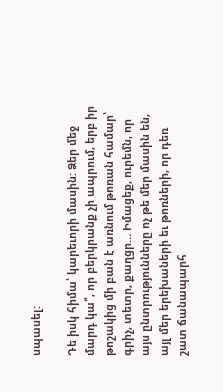սպասել:

Դե իսկ հիմա՝ կարեւորի մասին: Ձեր մեջ մարդ կա՞, որ բերկրանք չի ապրում, երբ իր թոշակից մի բան է առնում թոռան համար՝ գրիչ, տետր, քաղցր… Իմացեք, ուրեմն, որ այս ընտրությունները ոչ թե մեր մասին են, այլ մեր երեխաների եւ թոռների, որ դեռ շատ ճանապարհ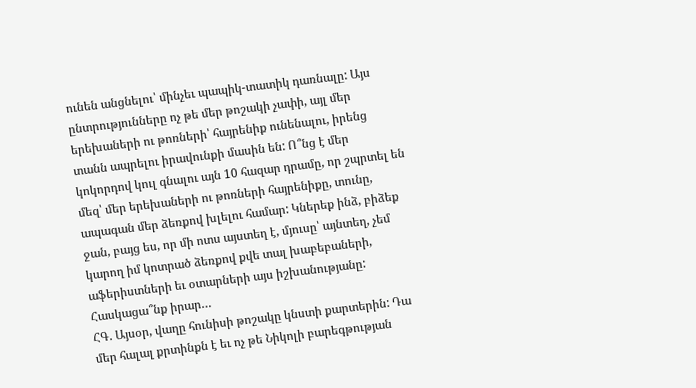ունեն անցնելու՝ մինչեւ պապիկ-տատիկ դառնալը: Այս ընտրությունները ոչ թե մեր թոշակի չափի, այլ մեր երեխաների ու թոռների՝ հայրենիք ունենալու, իրենց տանն ապրելու իրավունքի մասին են: Ո՞նց է մեր կոկորդով կուլ գնալու այն 10 հազար դրամը, որ շպրտել են մեզ՝ մեր երեխաների ու թոռների հայրենիքը, տունը, ապագան մեր ձեռքով խլելու համար: Կներեք ինձ, բիձեք ջան, բայց ես, որ մի ոտս այստեղ է, մյուսը՝ այնտեղ, չեմ կարող իմ կոտրած ձեռքով քվե տալ խաբեբաների, աֆերիստների եւ օտարների այս իշխանությանը:
Հասկացա՞նք իրար…
ՀԳ. Այսօր, վաղը հունիսի թոշակը կնստի քարտերին: Դա մեր հալալ քրտինքն է եւ ոչ թե Նիկոլի բարեգթության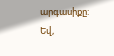արգասիքը: Եվ,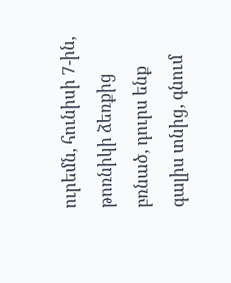ուրեմն, հունիսի 7-ին, թոռնիկի ձեռքից բռնած, դուրս ենք գալիս տնից, գնում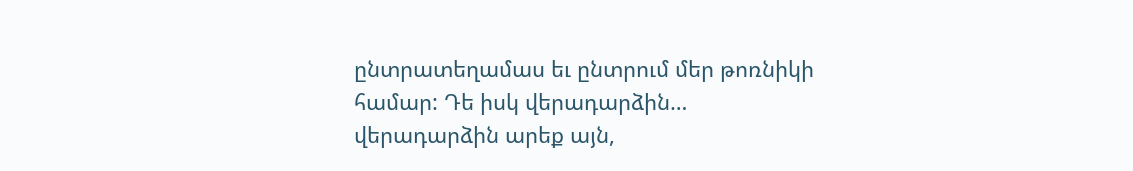ընտրատեղամաս եւ ընտրում մեր թոռնիկի համար: Դե իսկ վերադարձին… վերադարձին արեք այն,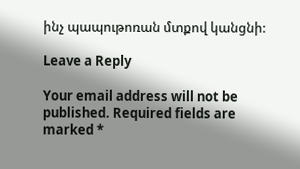ինչ պապութոռան մտքով կանցնի:

Leave a Reply

Your email address will not be published. Required fields are marked *